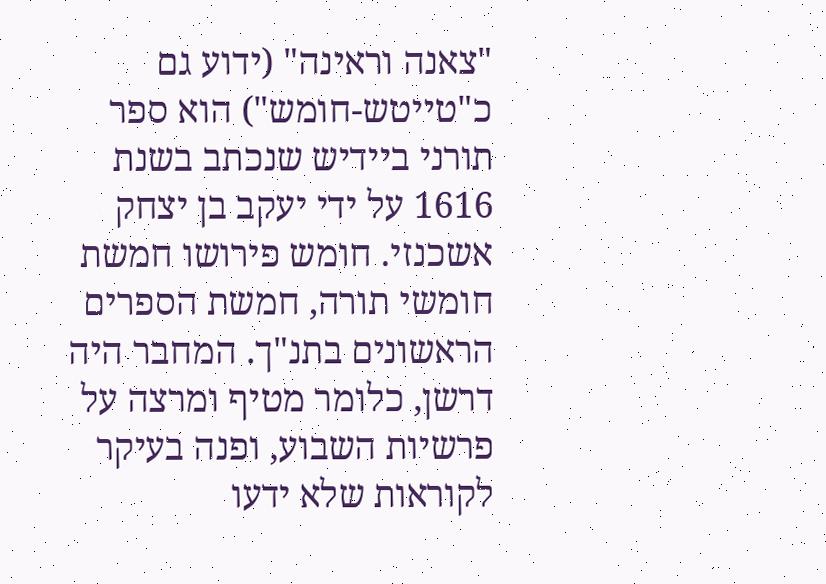"צאנה וראינה" (ידוע גם כ"טייטש-חומש") הוא ספר תורני ביידיש שנכתב בשנת 1616 על ידי יעקב בן יצחק אשכנזי. חומש פירושו חמשת חומשי תורה, חמשת הספרים הראשונים בתנ"ך. המחבר היה דרשן, כלומר מטיף ומרצה על פרשיות השבוע, ופנה בעיקר לקוראות שלא ידעו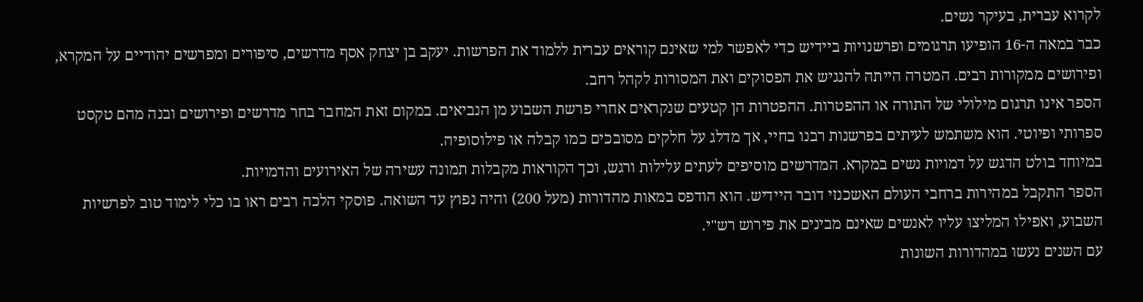לקרוא עברית, בעיקר נשים.
כבר במאה ה-16 הופיעו תרגומים ופרשנויות ביידיש כדי לאפשר למי שאינם קוראים עברית ללמוד את הפרשות. יעקב בן יצחק אסף מדרשים, סיפורים ומפרשים יהודיים על המקרא, ופירושים ממקורות רבים. המטרה הייתה להנגיש את הפסוקים ואת המסורות לקהל רחב.
הספר אינו תרגום מילולי של התורה או ההפטרות. ההפטרות הן קטעים שנקראים אחרי פרשת השבוע מן הנביאים. במקום זאת המחבר בחר מדרשים ופירושים ובנה מהם טקסט ספרותי ופיוטי. הוא משתמש לעיתים בפרשנות רבנו בחיי, אך מדלג על חלקים מסובכים כמו קבלה או פילוסופיה.
במיוחד בולט הדגש על דמויות נשים במקרא. המדרשים מוסיפים לעתים עלילות ורגש, וכך הקוראות מקבלות תמונה עשירה של האירועים והדמויות.
הספר התקבל במהירות ברחבי העולם האשכנזי דובר היידיש. הוא הודפס במאות מהדורות (מעל 200) והיה נפוץ עד השואה. פוסקי הלכה רבים ראו בו כלי לימוד טוב לפרשיות השבוע, ואפילו המליצו עליו לאנשים שאינם מבינים את פירוש רש"י.
עם השנים נעשו במהדורות השונות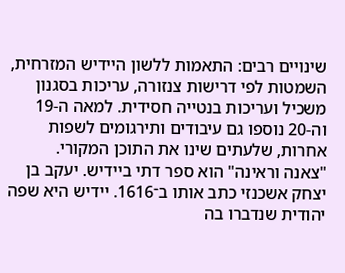שינויים רבים: התאמות ללשון היידיש המזרחית, השמטות לפי דרישות צנזורה, עריכות בסגנון משכיל ועריכות בנטייה חסידית. למאה ה-19 וה-20 נוספו גם עיבודים ותירגומים לשפות אחרות, שלעתים שינו את התוכן המקורי.
"צאנה וראינה" הוא ספר דתי ביידיש. יעקב בן יצחק אשכנזי כתב אותו ב־1616. יידיש היא שפה יהודית שנדברו בה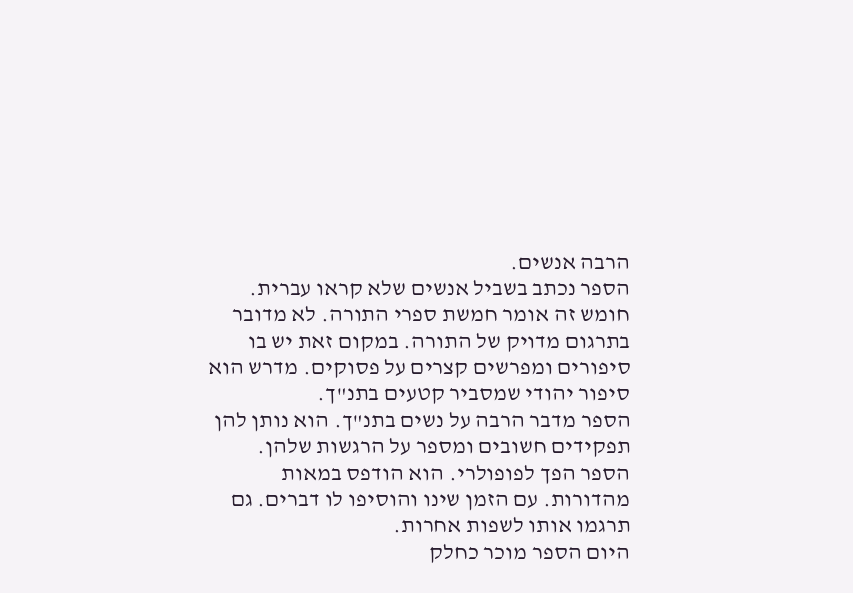הרבה אנשים.
הספר נכתב בשביל אנשים שלא קראו עברית. חומש זה אומר חמשת ספרי התורה. לא מדובר בתרגום מדויק של התורה. במקום זאת יש בו סיפורים ומפרשים קצרים על פסוקים. מדרש הוא סיפור יהודי שמסביר קטעים בתנ"ך.
הספר מדבר הרבה על נשים בתנ"ך. הוא נותן להן תפקידים חשובים ומספר על הרגשות שלהן.
הספר הפך לפופולרי. הוא הודפס במאות מהדורות. עם הזמן שינו והוסיפו לו דברים. גם תרגמו אותו לשפות אחרות.
היום הספר מוכר כחלק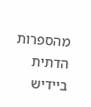מהספרות הדתית ביידיש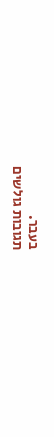בעבר.
תגובות גולשים